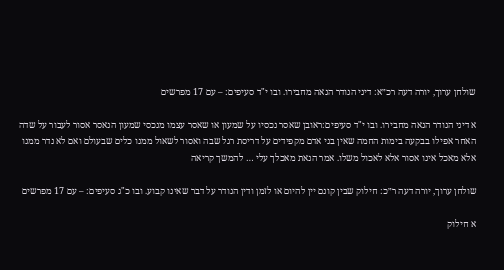שולחן ערוך, יורה דעה רכ״א: דיני הנודר הנאה מחבירו. ובו י"ד סעיפים: – עם 17 מפרשים

א דיני הנודר הנאה מחבירו. ובו י"ד סעיפים:ראובן שאסר נכסיו על שמעון או שאסר עצמו מנכסי שמעון הנאסר אסור לעבור על שדה האחר אפילו בבקעה בימות החמה שאין בני אדם מקפידים על דריסת רגל שבה ואסור לשאול ממנו כלים שבעולם ואם לא נדר ממנו אלא מאכל אינו אסור אלא לאכול משלו. אמר הנאת מאכלך עלי … להמשך קריאה

שולחן ערוך, יורה דעה ר״כ: חילוק שבין קונם יין להיום או לזמן ודין הנודר על דבר שאינו קבוע. ובו כ"ג סעיפים: – עם 17 מפרשים

א חילוק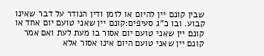שבין קונם יין להיום או לזמן ודין הנודר על דבר שאינו קבוע. ובו כ"ג סעיפים:קונם יין שאני טועם יום אחד או קונם יין שאני טועם יום אסור בו מעת לעת ואם אמר קונם יין שאני טועם היום אינו אסור אלא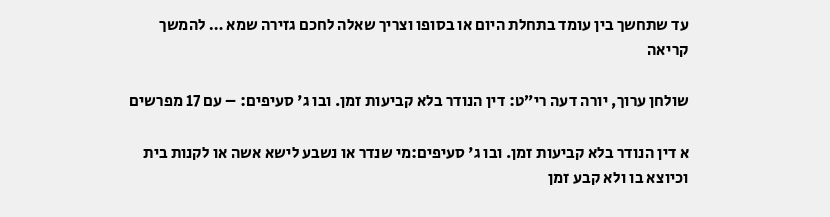עד שתחשך בין עומד בתחלת היום או בסופו וצריך שאלה לחכם גזירה שמא … להמשך קריאה

שולחן ערוך, יורה דעה רי״ט: דין הנודר בלא קביעות זמן. ובו ג' סעיפים: – עם 17 מפרשים

א דין הנודר בלא קביעות זמן. ובו ג' סעיפים:מי שנדר או נשבע לישא אשה או לקנות בית וכיוצא בו ולא קבע זמן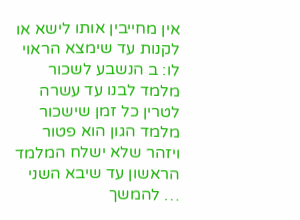אין מחייבין אותו לישא או לקנות עד שימצא הראוי לו: ב הנשבע לשכור מלמד לבנו עד עשרה לטרין כל זמן שישכור מלמד הגון הוא פטור ויזהר שלא ישלח המלמד הראשון עד שיבא השני … להמשך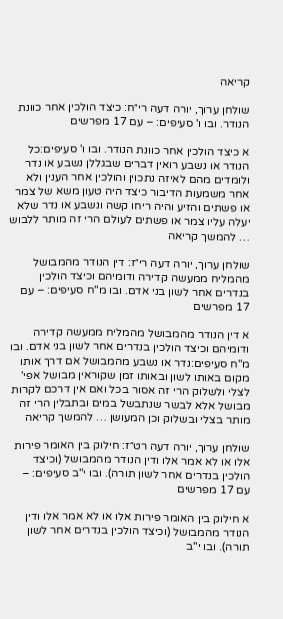קריאה

שולחן ערוך, יורה דעה רי״ח: כיצד הולכין אחר כוונת הנודר. ובו ו' סעיפים: – עם 17 מפרשים

א כיצד הולכין אחר כוונת הנודר. ובו ו' סעיפים:כל הנודר או נשבע רואין דברים שבגללן נשבע או נדר ולומדים מהם לאיזה נתכוין והולכין אחר הענין ולא אחר משמעות הדיבור כיצד היה טעון משא של צמר או פשתים והזיע והיה ריחו קשה ונשבע או נדר שלא יעלה עליו צמר או פשתים לעולם הרי זה מותר ללבוש … להמשך קריאה

שולחן ערוך, יורה דעה רי״ז: דין הנודר מהמבושל מהמליח ממעשה קדירה ודומיהם וכיצד הולכין בנדרים אחר לשון בני אדם. ובו מ"ח סעיפים: – עם 17 מפרשים

א דין הנודר מהמבושל מהמליח ממעשה קדירה ודומיהם וכיצד הולכין בנדרים אחר לשון בני אדם. ובו מ"ח סעיפים:נדר או נשבע מהמבושל אם דרך אותו מקום באותו לשון ובאותו זמן שקוראין מבושל אפי' לצלי ולשלוק הרי זה אסור בכל ואם אין דרכם לקרות מבושל אלא לבשר שנתבשל במים ובתבלין הרי זה מותר בצלי ובשלוק וכן המעושן … להמשך קריאה

שולחן ערוך, יורה דעה רט״ז: חילוק בין האומר פירות אלו או לא אמר אלו ודין הנודר מהמבושל (וכיצד הולכין בנדרים אחר לשון תורה). ובו י"ב סעיפים: – עם 17 מפרשים

א חילוק בין האומר פירות אלו או לא אמר אלו ודין הנודר מהמבושל (וכיצד הולכין בנדרים אחר לשון תורה). ובו י"ב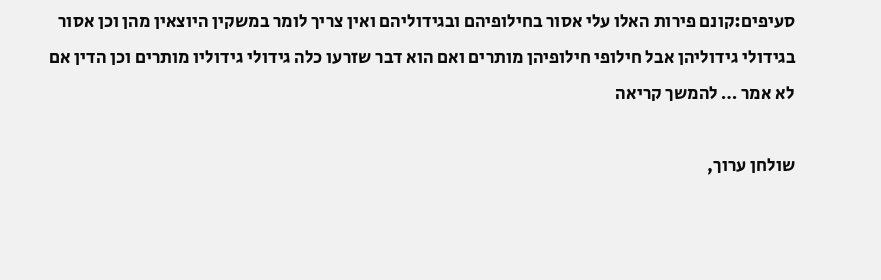סעיפים:קונם פירות האלו עלי אסור בחילופיהם ובגידוליהם ואין צריך לומר במשקין היוצאין מהן וכן אסור בגידולי גידוליהן אבל חילופי חילופיהן מותרים ואם הוא דבר שזרעו כלה גידולי גידוליו מותרים וכן הדין אם לא אמר … להמשך קריאה

שולחן ערוך,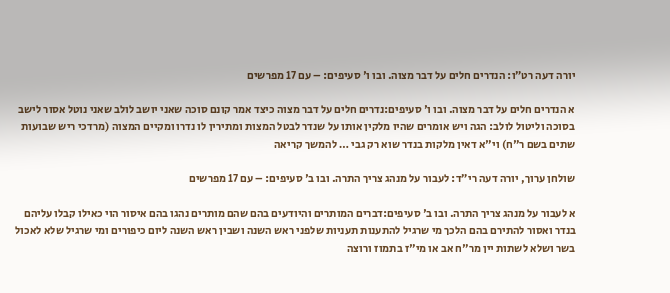יורה דעה רט״ו: הנדרים חלים על דבר מצוה. ובו ו' סעיפים: – עם 17 מפרשים

א הנדרים חלים על דבר מצוה. ובו ו' סעיפים:נדרים חלים על דבר מצוה כיצד אמר קונם סוכה שאני יושב לולב שאני נוטל אסור לישב בסוכה וליטול לולב: הגה ויש אומרים שהיו מלקין אותו על שנדר לבטל המצות ומתירין לו נדרו ומקיים המצוה (מרדכי ריש שבועות שתים בשם ר"ח) וי"א דאין מלקות בנדר שוא רק גבי … להמשך קריאה

שולחן ערוך, יורה דעה רי״ד: לעבור על מנהג צריך התרה. ובו ב' סעיפים: – עם 17 מפרשים

א לעבור על מנהג צריך התרה. ובו ב' סעיפים:דברים המותרים והיודעים בהם שהם מותרים נהגו בהם איסור הוי כאילו קבלו עליהם בנדר ואסור להתירם בהם הלכך מי שרגיל להתענות תעניות שלפני ראש השנה ושבין ראש השנה ליום כיפורים ומי שרגיל שלא לאכול בשר ושלא לשתות יין מר"ח אב או מי"ז בתמוז ורוצה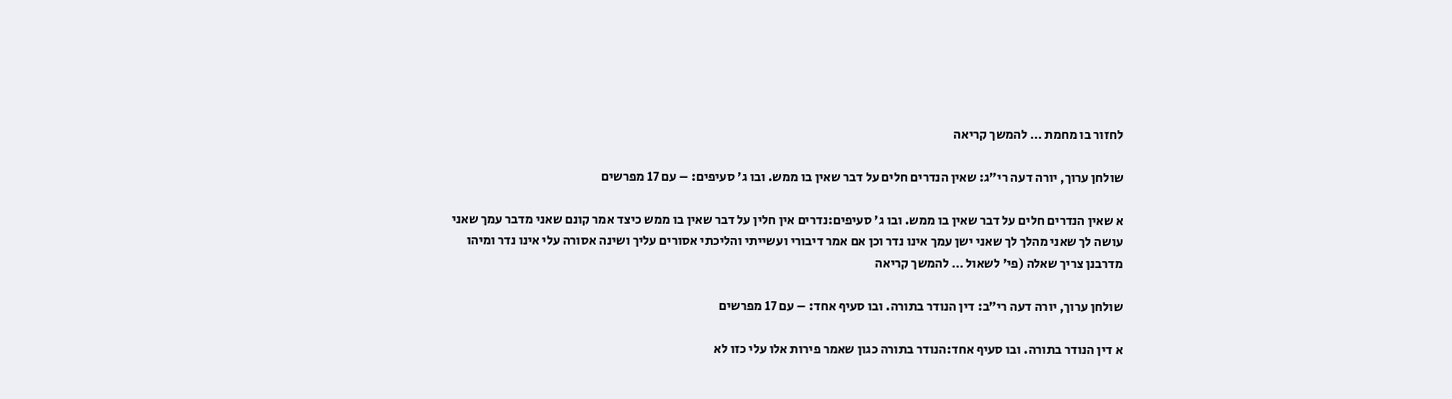לחזור בו מחמת … להמשך קריאה

שולחן ערוך, יורה דעה רי״ג: שאין הנדרים חלים על דבר שאין בו ממש. ובו ג' סעיפים: – עם 17 מפרשים

א שאין הנדרים חלים על דבר שאין בו ממש. ובו ג' סעיפים:נדרים אין חלין על דבר שאין בו ממש כיצד אמר קונם שאני מדבר עמך שאני עושה לך שאני מהלך לך שאני ישן עמך אינו נדר וכן אם אמר דיבורי ועשייתי והליכתי אסורים עליך ושינה אסורה עלי אינו נדר ומיהו מדרבנן צריך שאלה (פי' לשאול … להמשך קריאה

שולחן ערוך, יורה דעה רי״ב: דין הנודר בתורה. ובו סעיף אחד: – עם 17 מפרשים

א דין הנודר בתורה. ובו סעיף אחד:הנודר בתורה כגון שאמר פירות אלו עלי כזו לא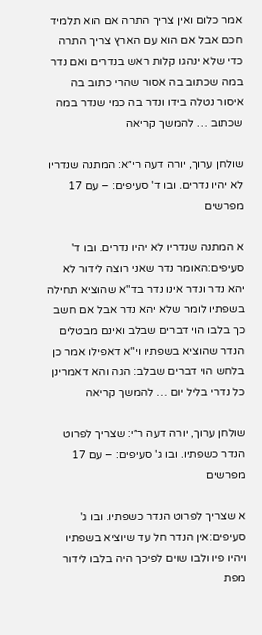אמר כלום ואין צריך התרה אם הוא תלמיד חכם אבל אם הוא עם הארץ צריך התרה כדי שלא ינהגו קלות ראש בנדרים ואם נדר במה שכתוב בה אסור שהרי כתוב בה איסור נטלה בידו ונדר בה כמי שנדר במה שכתוב … להמשך קריאה

שולחן ערוך, יורה דעה רי״א: המתנה שנדריו לא יהיו נדרים. ובו ד' סעיפים: – עם 17 מפרשים

א המתנה שנדריו לא יהיו נדרים. ובו ד' סעיפים:האומר נדר שאני רוצה לידור לא יהא נדר ונדר אינו נדר בד"א שהוציא תחילה בשפתיו לומר שלא יהא נדר אבל אם חשב כך בלבו הוי דברים שבלב ואינם מבטלים הנדר שהוציא בשפתיו וי"א דאפילו אמר כן בלחש הוי דברים שבלב: הגה והא דאמרינן כל נדרי בליל יום … להמשך קריאה

שולחן ערוך, יורה דעה ר״י: שצריך לפרוט הנדר כשפתיו. ובו ג' סעיפים: – עם 17 מפרשים

א שצריך לפרוט הנדר כשפתיו. ובו ג' סעיפים:אין הנדר חל עד שיוציא בשפתיו ויהיו פיו ולבו שוים לפיכך היה בלבו לידור מפת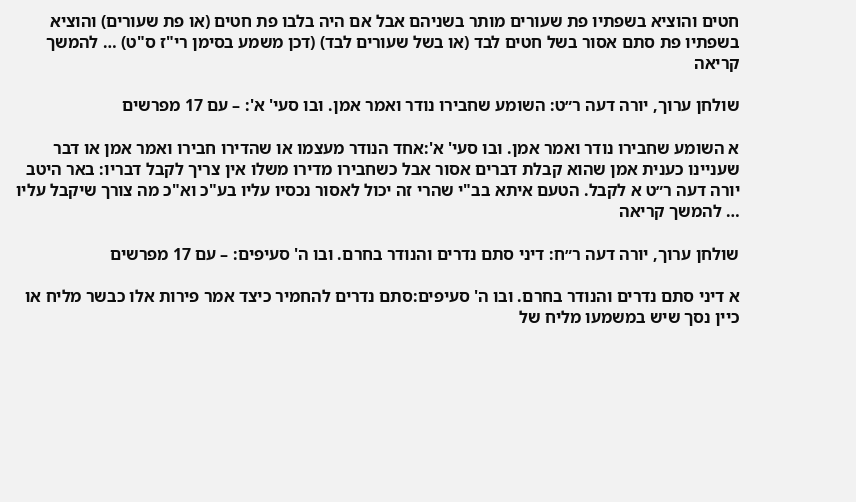חטים והוציא בשפתיו פת שעורים מותר בשניהם אבל אם היה בלבו פת חטים (או פת שעורים) והוציא בשפתיו פת סתם אסור בשל חטים לבד (או בשל שעורים לבד) (דכן משמע בסימן רי"ז ס"ט) … להמשך קריאה

שולחן ערוך, יורה דעה ר״ט: השומע שחבירו נודר ואמר אמן. ובו סעי' א': – עם 17 מפרשים

א השומע שחבירו נודר ואמר אמן. ובו סעי' א':אחד הנודר מעצמו או שהדירו חבירו ואמר אמן או דבר שעניינו כענית אמן שהוא קבלת דברים אסור אבל כשחבירו מדירו משלו אין צריך לקבל דבריו: באר היטב יורה דעה ר״ט א לקבל. הטעם איתא בב"י שהרי זה יכול לאסור נכסיו עליו בע"כ וא"כ מה צורך שיקבל עליו … להמשך קריאה

שולחן ערוך, יורה דעה ר״ח: דיני סתם נדרים והנודר בחרם. ובו ה' סעיפים: – עם 17 מפרשים

א דיני סתם נדרים והנודר בחרם. ובו ה' סעיפים:סתם נדרים להחמיר כיצד אמר פירות אלו כבשר מליח או כיין נסך שיש במשמעו מליח של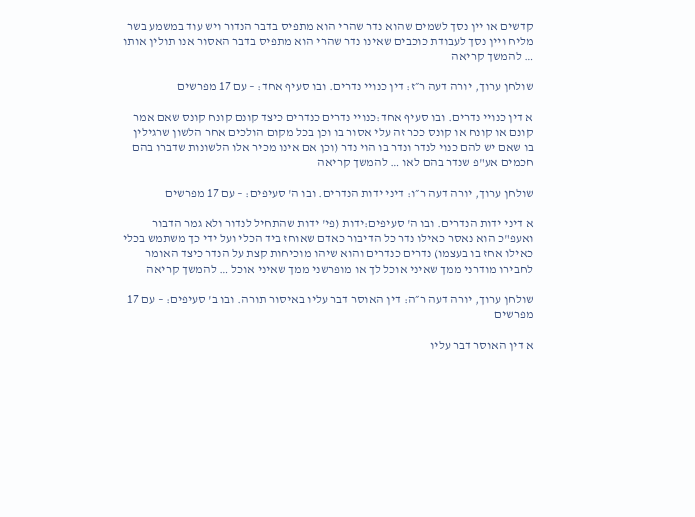קדשים או יין נסך לשמים שהוא נדר שהרי הוא מתפיס בדבר הנדור ויש עוד במשמע בשר מליח ויין נסך לעבודת כוכבים שאינו נדר שהרי הוא מתפיס בדבר האסור אנו תולין אותו … להמשך קריאה

שולחן ערוך, יורה דעה ר״ז: דין כנויי נדרים. ובו סעיף אחד: – עם 17 מפרשים

א דין כנויי נדרים. ובו סעיף אחד:כנויי נדרים כנדרים כיצד קונם קונח קונס שאם אמר קונם או קונח או קונס ככר זה עלי אסור בו וכן בכל מקום הולכים אחר הלשון שרגילין בו שאם יש להם כנוי לנדר ונדר בו הוי נדר (וכן אם אינו מכיר אלו הלשונות שדברו בהם חכמים אע"פ שנדר בהם לאו … להמשך קריאה

שולחן ערוך, יורה דעה ר״ו: דיני ידות הנדרים. ובו ה' סעיפים: – עם 17 מפרשים

א דיני ידות הנדרים. ובו ה' סעיפים:ידות (פי' ידות שהתחיל לנדור ולא גמר הדבור ואעפ"כ הוא נאסר כאילו נדר כל הדיבור כאדם שאוחז ביד הכלי ועל ידי כך משתמש בכלי כאילו אחז בו בעצמו) נדרים כנדרים והוא שיהו מוכיחות קצת על הנדר כיצד האומר לחבירו מודרני ממך שאיני אוכל לך או מופרשני ממך שאיני אוכל … להמשך קריאה

שולחן ערוך, יורה דעה ר״ה: דין האוסר דבר עליו באיסור תורה. ובו ב' סעיפים: – עם 17 מפרשים

א דין האוסר דבר עליו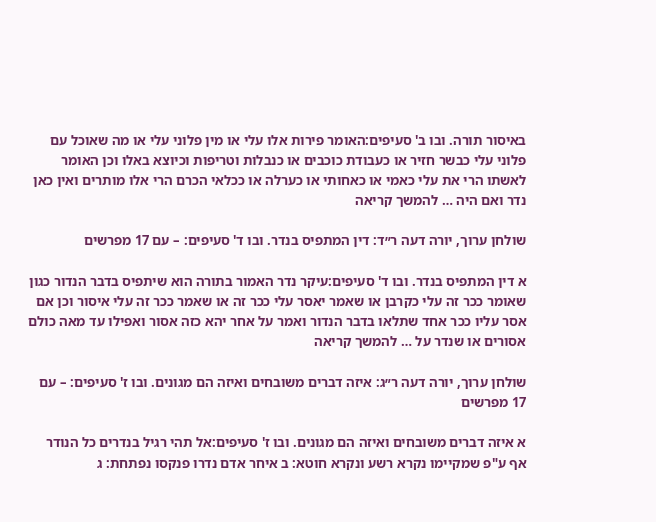באיסור תורה. ובו ב' סעיפים:האומר פירות אלו עלי או מין פלוני עלי או מה שאוכל עם פלוני עלי כבשר חזיר או כעבודת כוכבים או כנבלות וטריפות וכיוצא באלו וכן האומר לאשתו הרי את עלי כאמי או כאחותי או כערלה או ככלאי הכרם הרי אלו מותרים ואין כאן נדר ואם היה … להמשך קריאה

שולחן ערוך, יורה דעה ר״ד: דין המתפיס בנדר. ובו ד' סעיפים: – עם 17 מפרשים

א דין המתפיס בנדר. ובו ד' סעיפים:עיקר נדר האמור בתורה הוא שיתפיס בדבר הנדור כגון שאומר ככר זה עלי כקרבן או שאמר יאסר עלי ככר זה או שאמר ככר זה עלי איסור וכן אם אסר עליו ככר אחד שתלאו בדבר הנדור ואמר על אחר יהא כזה אסור ואפילו עד מאה כולם אסורים או שנדר על … להמשך קריאה

שולחן ערוך, יורה דעה ר״ג: איזה דברים משובחים ואיזה הם מגונים. ובו ז' סעיפים: – עם 17 מפרשים

א איזה דברים משובחים ואיזה הם מגונים. ובו ז' סעיפים:אל תהי רגיל בנדרים כל הנודר אף ע"פ שמקיימו נקרא רשע ונקרא חוטא: ב איחר אדם נדרו פנקסו נפתחת: ג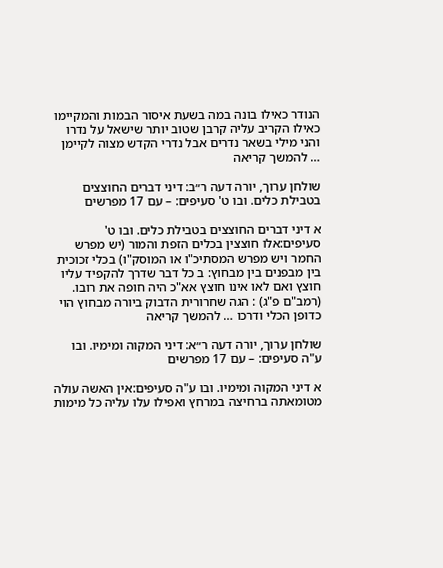הנודר כאילו בונה במה בשעת איסור הבמות והמקיימו כאילו הקריב עליה קרבן שטוב יותר שישאל על נדרו והני מילי בשאר נדרים אבל נדרי הקדש מצוה לקיימן … להמשך קריאה

שולחן ערוך, יורה דעה ר״ב: דיני דברים החוצצים בטבילת כלים. ובו ט' סעיפים: – עם 17 מפרשים

א דיני דברים החוצצים בטבילת כלים. ובו ט' סעיפים:אלו חוצצין בכלים הזפת והמור (יש מפרש החמר ויש מפרש המסתיכ"ו או המוסק"ו) בכלי זכוכית בין מבפנים בין מבחוץ: ב כל דבר שדרך להקפיד עליו חוצץ ואם לאו אינו חוצץ אא"כ היה חופה את רובו. (רמב"ם פ"ג) : הגה שחרורית הדבוק ביורה מבחוץ הוי כדופן הכלי ודרכו … להמשך קריאה

שולחן ערוך, יורה דעה ר״א: דיני המקוה ומימיו. ובו ע"ה סעיפים: – עם 17 מפרשים

א דיני המקוה ומימיו. ובו ע"ה סעיפים:אין האשה עולה מטומאתה ברחיצה במרחץ ואפילו עלו עליה כל מימות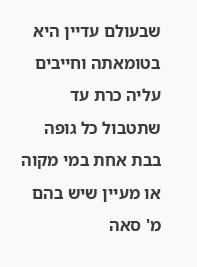שבעולם עדיין היא בטומאתה וחייבים עליה כרת עד שתטבול כל גופה בבת אחת במי מקוה או מעיין שיש בהם מ' סאה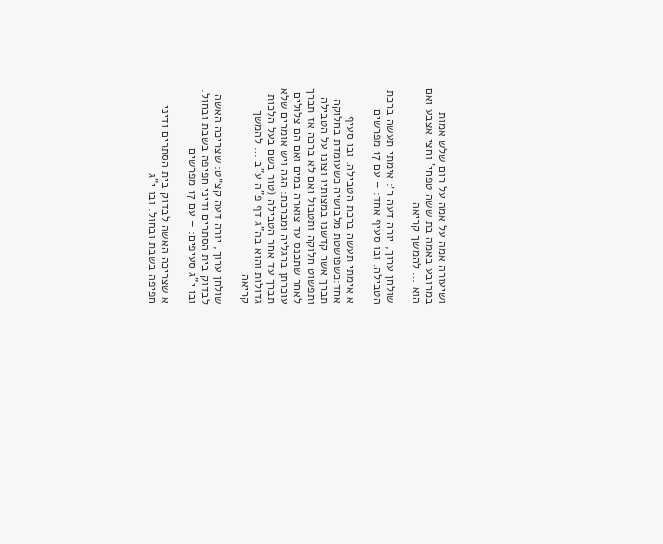ושיעורה אמה על אמה על רום שלש אמות במרובע באמה בת ששה טפחי' וחצי אצבע ואם הוא … להמשך קריאה

שולחן ערוך, יורה דעה ר׳: אימתי תעשה ברכת הטבילה. ובו סעיף אחד: – עם 17 מפרשים

א אימתי תעשה ברכת הטבילה. ובו סעיף אחד:כשפושטת מלבושיה כשעומדת בחלוקה תברך אשר קדשנו במצותיו וצונו על הטבילה ותפשוט חלוקה ותטבול ואם לא ברכה אז תברך לאחר שתכנס עד צוארה במים ואם הם צלולים עוכרתן ברגליה ומברכת: הגה ויש אומרים שלא תברך עד אחר הטבילה (טור בשם בעל הלכות גדולות והוא בה"ג דף פ"ה ע"ב … להמשך קריאה

שולחן ערוך, יורה דעה קצ״ט: שצריכה האשה לבדוק בית הסתרים ודיני חפיפה בשבת ובחול. ובו י"ג סעיפים: – עם 17 מפרשים

א שצריכה האשה לבדוק בית הסתרים ודיני חפיפה בשבת ובחול. ובו י"ג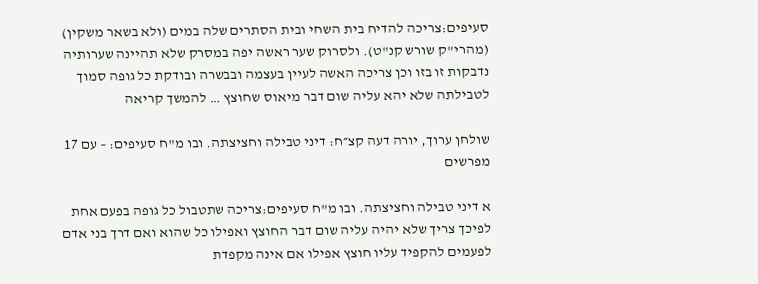סעיפים:צריכה להדיח בית השחי ובית הסתרים שלה במים (ולא בשאר משקין) (מהרי"ק שורש קנ"ט). ולסרוק שער ראשה יפה במסרק שלא תהיינה שערותיה נדבקות זו בזו וכן צריכה האשה לעיין בעצמה ובבשרה ובודקת כל גופה סמוך לטבילתה שלא יהא עליה שום דבר מיאוס שחוצץ … להמשך קריאה

שולחן ערוך, יורה דעה קצ״ח: דיני טבילה וחציצתה. ובו מ"ח סעיפים: – עם 17 מפרשים

א דיני טבילה וחציצתה. ובו מ"ח סעיפים:צריכה שתטבול כל גופה בפעם אחת לפיכך צריך שלא יהיה עליה שום דבר החוצץ ואפילו כל שהוא ואם דרך בני אדם לפעמים להקפיד עליו חוצץ אפילו אם אינה מקפדת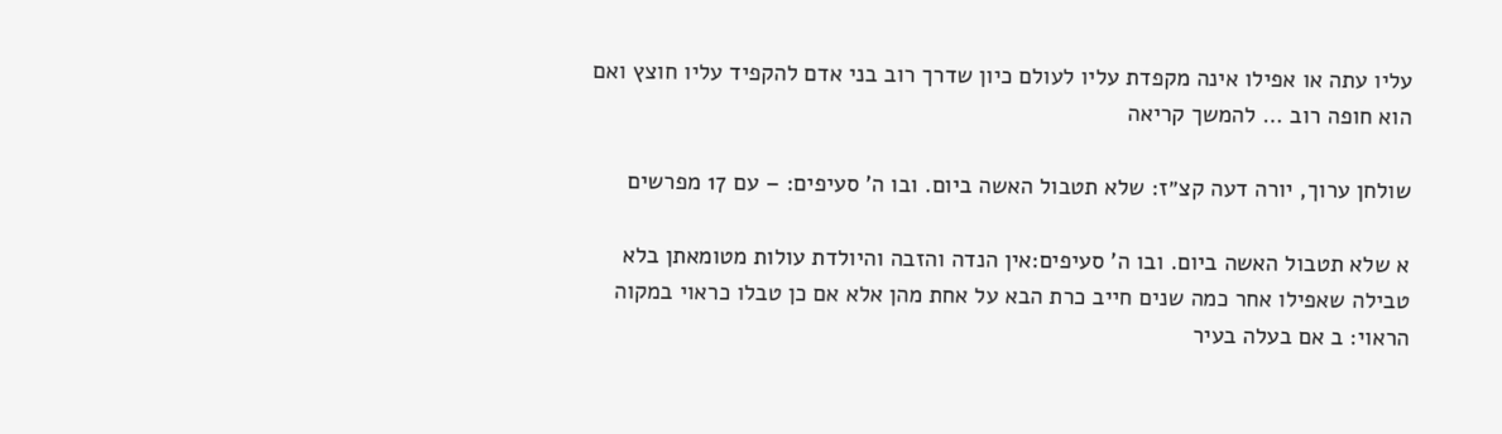עליו עתה או אפילו אינה מקפדת עליו לעולם כיון שדרך רוב בני אדם להקפיד עליו חוצץ ואם הוא חופה רוב … להמשך קריאה

שולחן ערוך, יורה דעה קצ״ז: שלא תטבול האשה ביום. ובו ה' סעיפים: – עם 17 מפרשים

א שלא תטבול האשה ביום. ובו ה' סעיפים:אין הנדה והזבה והיולדת עולות מטומאתן בלא טבילה שאפילו אחר כמה שנים חייב כרת הבא על אחת מהן אלא אם כן טבלו כראוי במקוה הראוי: ב אם בעלה בעיר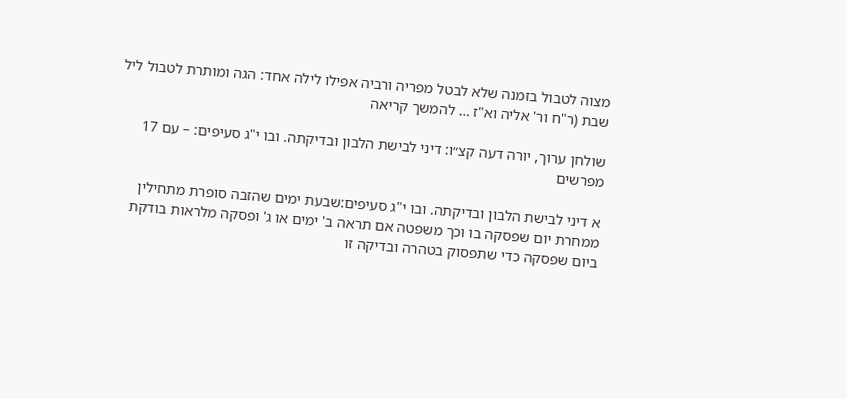מצוה לטבול בזמנה שלא לבטל מפריה ורביה אפילו לילה אחד: הגה ומותרת לטבול ליל שבת (ר"ח ור' אליה וא"ז … להמשך קריאה

שולחן ערוך, יורה דעה קצ״ו: דיני לבישת הלבון ובדיקתה. ובו י"ג סעיפים: – עם 17 מפרשים

א דיני לבישת הלבון ובדיקתה. ובו י"ג סעיפים:שבעת ימים שהזבה סופרת מתחילין ממחרת יום שפסקה בו וכך משפטה אם תראה ב' ימים או ג' ופסקה מלראות בודקת ביום שפסקה כדי שתפסוק בטהרה ובדיקה זו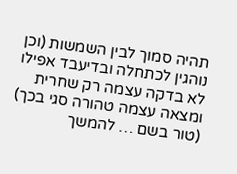תהיה סמוך לבין השמשות (וכן נוהגין לכתחלה ובדיעבד אפילו לא בדקה עצמה רק שחרית ומצאה עצמה טהורה סגי בכך) (טור בשם … להמשך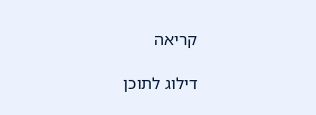קריאה

דילוג לתוכן